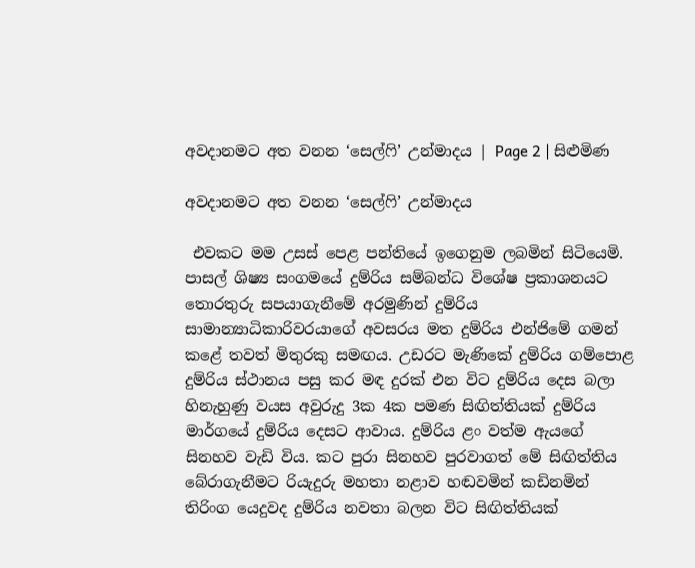අවදානමට අත වනන ‘සෙල්ෆි’ උන්මාදය | Page 2 | සිළුමිණ

අවදානමට අත වනන ‘සෙල්ෆි’ උන්මාදය

 එවකට මම උසස් පෙළ පන්තියේ ඉගෙනුම ලබමින් සිටියෙමි. පාසල් ශිෂ්‍ය සංගමයේ දුම්රිය සම්බන්ධ විශේෂ ප්‍රකාශනයට තොරතුරු සපයාගැනීමේ අරමුණින් දුම්රිය සාමාන්‍යාධිකාරිවරයාගේ අවසරය මත දුම්රිය එන්ජිමේ ගමන් කළේ තවත් මිතුරකු සමඟය. උඩරට මැණිකේ දුම්රි‍ය ගම්පොළ දුම්රිය ස්ථානය පසු කර මඳ දුරක් එන විට දුම්රිය දෙස බලා හිනැහුණු වයස අවුරුදු 3ක 4ක පමණ සිඟිත්තියක් දුම්රිය මාර්ගයේ දුම්රිය දෙසට ආවාය. දුම්රිය ළං වත්ම ඇයගේ සිනහව වැඩි විය. කට පුරා සිනහව පුරවාගත් මේ සිඟිත්තිය බේරාගැනීමට රියැදුරු මහතා නළාව හඬවමින් කඩිනමින් තිරිංග යෙදුවද දුම්රිය නවතා බලන විට සිඟිත්තියක්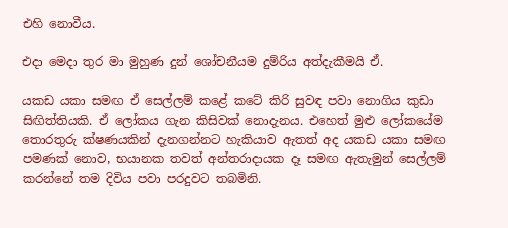එහි නොවීය.

එදා මෙදා තුර මා මුහුණ දුන් ශෝචනීයම දුම්රිය අත්දැකීමයි ඒ.

යකඩ යකා සමඟ ඒ සෙල්ලම් කළේ කටේ කිරි සුවඳ පවා නොගිය කුඩා සිඟිත්තියකි. ඒ ලෝකය ගැන කිසිවක් නොදැනය. එහෙත් මුළු ලෝකයේම තොරතුරු ක්ෂණයකින් දැනගන්නට හැකියාව ඇතත් අද යකඩ යකා සමඟ පමණක් නොව, භයානක තවත් අන්තරාදායක දෑ සමඟ ඇතැමුන් සෙල්ලම් කරන්නේ තම දිවිය පවා පරදුවට තබමිනි.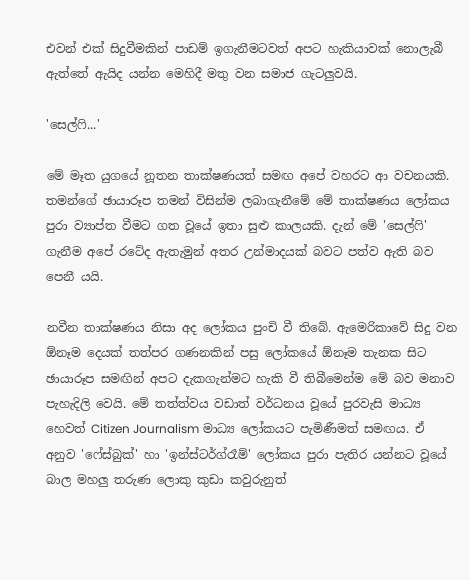එවන් එක් සිදුවීමකින් පාඩම් ඉගැනීමටවත් අපට හැකියාවක් නොලැබී ඇත්තේ ඇයිද යන්න මෙහිදී මතු වන සමාජ ගැටලුවයි.

'සෙල්ෆි...'

මේ මෑත යුගයේ නූතන තාක්ෂණයත් සමඟ අපේ වහරට ආ වචනයකි. තමන්ගේ ඡායාරූප තමන් විසින්ම ලබාගැනීමේ මේ තාක්ෂණය ලෝකය පුරා ව්‍යාප්ත වීමට ගත වූයේ ඉතා සුළු කාලයකි. දැන් මේ 'සෙල්ෆි' ගැනීම අපේ රටේද ඇතැමුන් අතර උන්මාදයක් බවට පත්ව ඇති බව පෙනී යයි.

නවීන තාක්ෂණය නිසා අද ලෝකය පුංචි වී තිබේ. ඇමෙරිකාවේ සිදු වන ඕනෑම දෙයක් තත්පර ගණනකින් පසු ලෝකයේ ඕනෑම තැනක සිට ඡායාරූප සමඟින් අපට දැකගැන්මට හැකි වී තිබීමෙන්ම මේ බව මනාව පැහැදිලි වෙයි. මේ තත්ත්වය වඩාත් වර්ධනය වූයේ පුරවැසි මාධ්‍ය හෙවත් Citizen Journalism මාධ්‍ය ලෝකයට පැමිණීමත් සමඟය. ඒ අනුව ‍'ෆේස්බුක්' හා 'ඉන්ස්ටර්ග්රෑම්' ලෝකය පුරා පැතිර යන්නට වූයේ බාල මහලු තරුණ ලොකු කුඩා කවුරුනුත්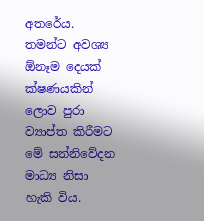අතරේය. තමන්ට අවශ්‍ය ඕනෑම දෙයක් ක්ෂණයකින් ලොව පුරා ව්‍යාප්ත කිරීමට මේ ‍සන්නිවේදන මාධ්‍ය නිසා හැකි විය.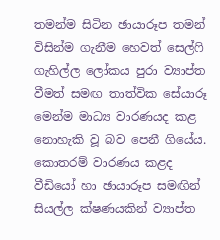තමන්ම සිටින ඡායාරූප තමන් විසින්ම ගැනීම හෙවත් සෙල්ෆි ගැහිල්ල ලෝකය පුරා ව්‍යාප්ත වීමත් සමඟ තාත්වික සේයාරූ මෙන්ම මාධ්‍ය වාරණයද කළ නොහැකි වූ බව පෙනී ගියේය. කොතරම් වාරණය කළද වීඩියෝ හා ඡායාරූප සමඟින් සියල්ල ක්ෂණයකින් ව්‍යාප්ත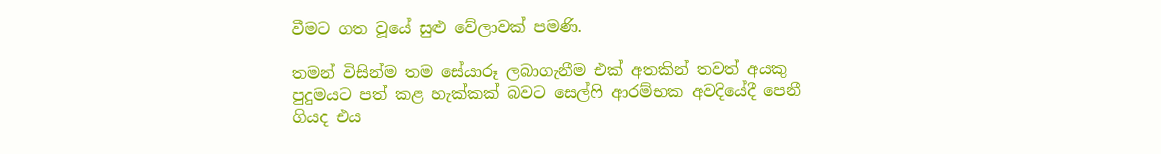වීමට ගත වූයේ සුළු වේලාවක් පමණි.

තමන් විසින්ම තම සේයාරූ ලබාගැනීම එක් අතකින් තවත් අයකු පුදුමයට පත් කළ හැක්කක් බවට සෙල්ෆි ආරම්භක අවදියේදී පෙනී ගියද එය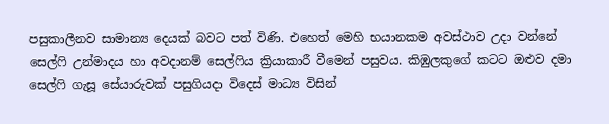පසුකාලීනව සාමාන්‍ය දෙයක් බවට පත් විණි. එහෙත් මෙහි භයානකම අවස්ථාව උදා වන්නේ සෙල්ෆි උන්මාදය හා අවදානම් සෙල්ෆිය ක්‍රියාකාරී වීමෙන් පසුවය. කිඹුලකුගේ කටට ඔළුව දමා සෙල්ෆි ගැසූ සේයාරුවක් පසුගියදා විදෙස් මාධ්‍ය විසින්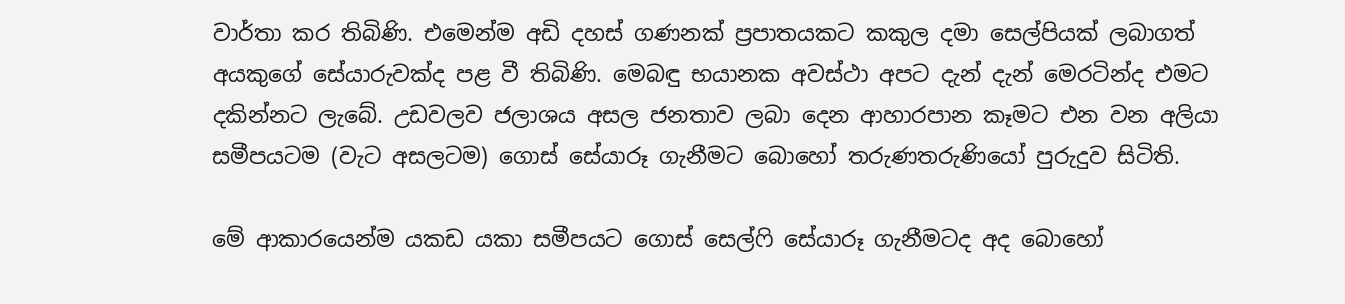වාර්තා කර තිබිණි. එමෙන්ම අඩි දහස් ගණනක් ප්‍රපාතයකට කකුල දමා සෙල්පියක් ලබාගත් අයකුගේ සේයාරුවක්ද පළ වී තිබිණි. මෙබඳු භයානක අවස්ථා අපට දැන් දැන් මෙරටින්ද එමට දකින්නට ලැබේ. උඩවලව ජලාශය අසල ජනතාව ලබා දෙන ආහාරපාන කෑමට එන වන අලියා සමීපයටම (වැට අසලටම) ගොස් සේයාරූ ගැනීමට බොහෝ තරුණතරුණියෝ පුරුදුව සිටිති.

මේ ආකාරයෙන්ම යකඩ යකා සමීපයට ගොස් සෙල්ෆි සේයාරූ ගැනීමටද අද බොහෝ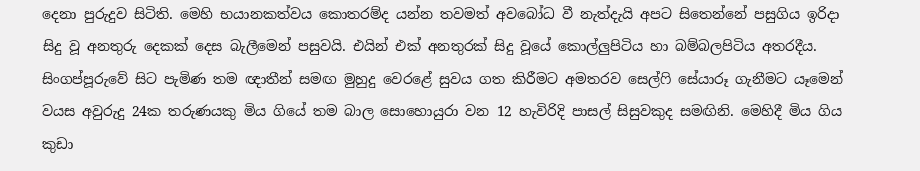දෙනා පුරුදුව සිටිති. මෙහි භයානකත්වය කොතරම්ද යන්න තවමත් අවබෝධ වී නැත්දැයි අපට සිතෙන්නේ පසුගිය ඉරිදා සිදු වූ අනතුරු දෙකක් දෙස බැලීමෙන් පසුවයි. එයින් එක් අනතුරක් සිදු වූයේ කොල්ලුපිටිය හා බම්බලපිටිය අතරදීය. සිංගප්පූරුවේ සිට පැමිණ තම ඥාතීන් සමඟ මුහුදු වෙරළේ සුවය ගත කිරීමට අමතරව සෙල්ෆි සේයාරූ ගැනීමට යෑමෙන් වයස අවුරුදු 24ක තරුණයකු මිය ගියේ තම බාල සොහොයුරා වන 12 හැවිරිදි පාසල් සිසුවකුද සමඟිනි. මෙහිදී මිය ගිය කුඩා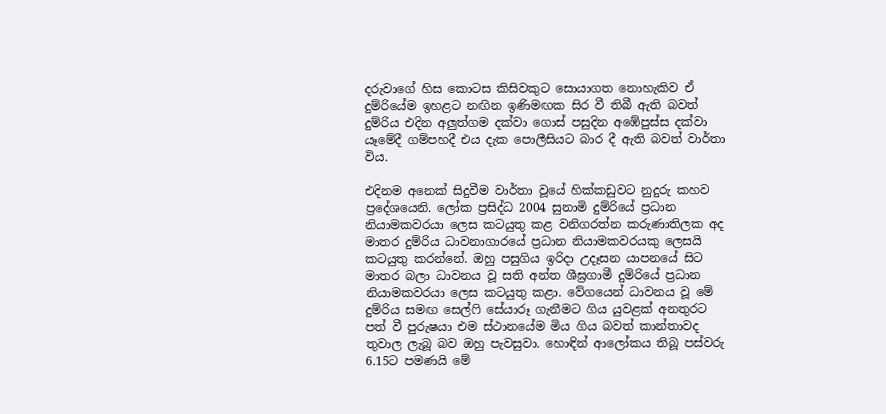දරුවාගේ හිස කොටස කිසිවකුට සොයාගත නොහැකිව ඒ දුම්රියේම ඉහළට නඟින ඉණිමඟක සිර වී තිබී ඇති බවත් දුම්රිය එදින අලුත්ගම දක්වා ගොස් පසුදින අඹේපුස්ස දක්වා යෑමේදී ගම්පහදී එය දැක පොලීසියට බාර දී ඇති බවත් වාර්තා විය.

එදිනම අනෙක් සිදුවීම වාර්තා වූයේ හික්කඩුවට නුදුරු කහව ප්‍රදේශයෙනි. ලෝක ප්‍රසිද්ධ 2004 සුනාමි දුම්රියේ ප්‍රධාන නියාමකවරයා ලෙස කටයුතු කළ වනිගරත්න කරුණාතිලක අද මාතර දුම්රිය ධාවනාගාරයේ ප්‍රධාන නියාමකවරයකු ලෙසයි කටයුතු කරන්නේ. ඔහු පසුගිය ඉරිදා උදෑසන යාපනයේ සිට මාතර බලා ධාවනය වූ සති අන්ත ශීඝ්‍රගාමී දුම්රියේ ප්‍රධාන නියාමකවරයා ලෙස කටයුතු කළා. වේගයෙන් ධාවනය වූ මේ දුම්රිය සමඟ සෙල්ෆි සේයාරූ ගැනීමට ගිය යුවළක් අනතුරට පත් වී පුරුෂයා එම ස්ථානයේම මිය ගිය බවත් කාන්තාවද තුවාල ලැබූ බව ඔහු පැවසුවා‍. හොඳින් ආලෝකය තිබූ පස්වරු 6.15ට පමණයි මේ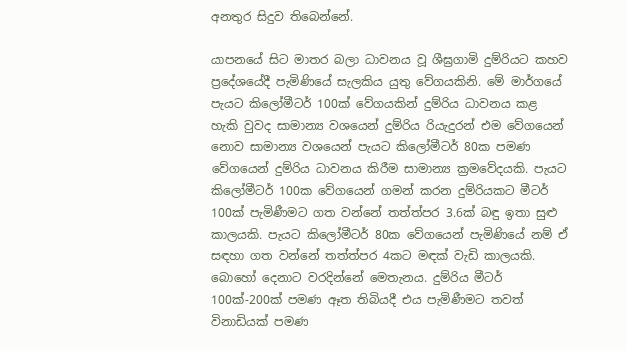අනතුර සිදුව තිබෙන්නේ.

යාපනයේ සිට මාතර බලා ධාවනය වූ ශීඝ්‍රගාමි දුම්රියට කහව ප්‍රදේශයේදී පැමිණියේ සැලකිය යුතු වේගයකිනි. මේ මාර්ගයේ පැයට කිලෝමීටර් 100ක් වේගයකින් දුම්රිය ධාවනය කළ හැකි වුවද සාමාන්‍ය වශයෙන් දුම්රිය රියැදුරන් එම වේගයෙන් නොව සාමාන්‍ය වශයෙන් පැයට කිලෝමීටර් 80ක පමණ වේගයෙන් දුම්රිය ධාවනය කිරීම සාමාන්‍ය ක්‍රමවේදයකි. පැයට කිලෝමීටර් 100ක වේගයෙන් ගමන් කරන දුම්රියකට මීටර් 100ක් පැමිණීමට ගත වන්නේ තත්ත්පර 3.6ක් බඳු ඉතා සුළු කාලයකි. පැයට කිලෝමීටර් 80ක වේගයෙන් පැමිණියේ නම් ඒ සඳහා ගත වන්නේ තත්ත්පර 4කට මඳක් වැඩි කාලයකි. බොහෝ දෙනාට වරදින්නේ මෙතැනය. දුම්රිය මීටර් 100ක්-200ක් පමණ ඈත තිබියදී එය පැමිණීමට තවත් විනාඩියක් පමණ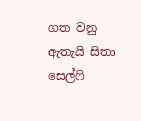ගත වනු ඇතැයි සිතා සෙල්ෆි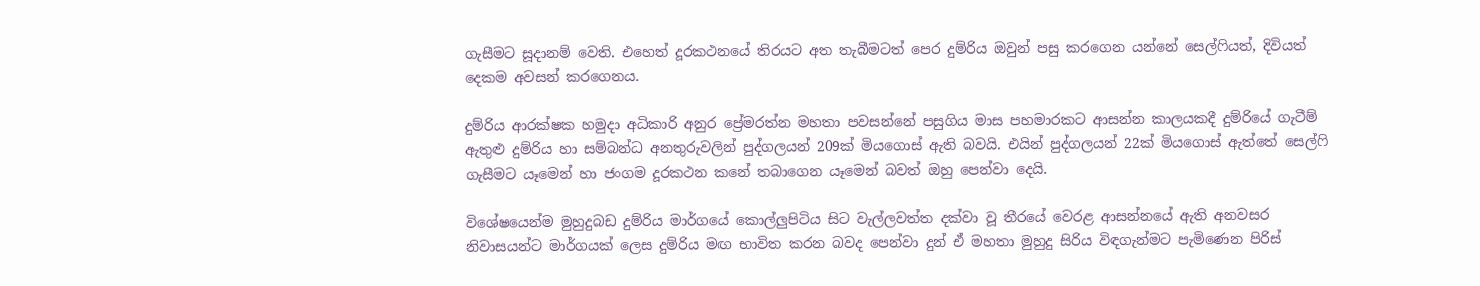ගැසීමට සූදානම් වෙති. එහෙත් දූරකථනයේ තිරයට අත තැබීමටත් පෙර දුම්රිය ඔවුන් පසු කරගෙන යන්නේ සෙල්ෆියත්, දිවියත් දෙකම අවසන් කරගෙනය.

දුම්රිය ආරක්ෂක හමුදා අධිකාරි අනුර ප්‍රේමරත්න මහතා පවසන්නේ පසුගිය මාස පහමාරකට ආසන්න කාලයකදී දුම්රියේ ගැටීම් ඇතුළු දුම්රිය හා සම්බන්ධ අනතුරුවලින් පුද්ගලයන් 209ක් මියගොස් ඇති බවයි. එයින් පුද්ගලයන් 22ක් මියගොස් ඇත්තේ සෙල්ෆි ගැසීමට යෑමෙන් හා ජංගම දූරකථන කනේ තබාගෙන යෑමෙන් බවත් ඔහු පෙන්වා දෙයි.

විශේෂයෙන්ම මුහුදුබඩ දුම්රිය මාර්ග‍යේ කොල්ලුපිටිය සිට වැල්ලවත්ත දක්වා වූ තීරයේ වෙරළ ආසන්නයේ ඇති අනවසර නිවාසයන්ට මාර්ගයක් ලෙස දුම්රිය මඟ භාවිත කරන බවද පෙන්වා දුන් ඒ මහතා මුහුදු සිරිය විඳගැන්මට පැමිණෙන පිරිස්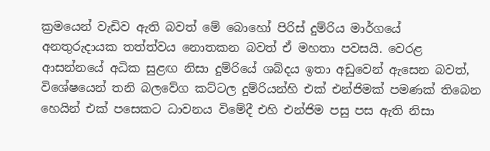ක්‍රමයෙන් වැඩිව ඇති බවත් ‍‍මේ බොහෝ පිරිස් දුම්රිය මාර්ගයේ අනතුරුදායක තත්ත්වය නොතකන බවත් ඒ මහතා පවසයි. වෙරළ ආසන්නයේ අධික සුළඟ නිසා දුම්රියේ ශබ්දය ඉතා අඩුවෙන් ඇසෙන බවත්, විශේෂයෙන් තනි බලවේග කට්ටල දුම්රියන්හි එක් එන්ජිමක් පමණක් තිබෙන හෙයින් එක් පසෙකට ධාවනය විමේදී එහි එන්ජිම පසු පස ඇති නිසා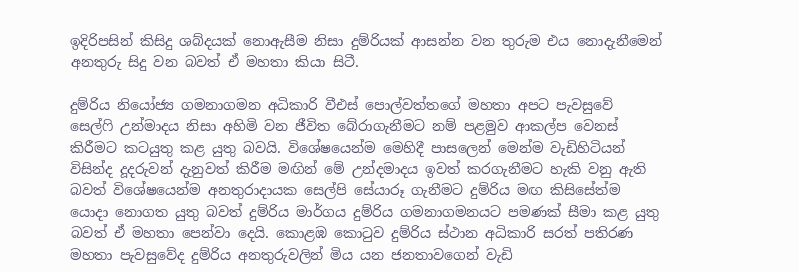ඉදිරිපසින් කිසිදු ශබ්දයක් ‍නොඇසීම නිසා දුම්රියක් ආසන්න වන තුරුම එය නොදැනීමෙන් අනතුරු සිදු වන බවත් ඒ මහතා කියා සිටී.

දුම්රිය නියෝජ්‍ය ගමනාගමන අධිකාරි වීඑස් පොල්වත්තගේ මහතා අපට පැවසුවේ සෙල්ෆි උන්මාදය නිසා අහිමි වන ජීවිත බේරාගැනීමට නම් පළමුව ආකල්ප වෙනස් කිරීමට කටයුතු කළ යුතු බවයි. විශේෂයෙන්ම මෙහිදී පාසලෙන් මෙන්ම වැඩිහිටියන් විසින්ද දූදරුවන් දැනුවත් කිරීම මඟින් මේ උන්දමාදය ඉවත් කරගැනීමට හැකි වනු ඇති බවත් විශේෂයෙන්ම අනතුරාදායක සෙල්පි සේයාරූ ගැනීමට දුම්රිය මඟ කිසිසේත්ම යොදා නොගත යුතු බවත් දුම්රිය මාර්ගය දුම්රිය ගමනාගමනයට පමණක් සීමා කළ යුතු බවත් ඒ මහතා පෙන්වා දෙයි. කොළඹ ‍කොටුව දුම්රිය ස්ථාන අධිකාරි සරත් පතිරණ මහතා පැවසුවේද දුම්රිය අනතුරුවලින් මිය යන ජනතාවගෙන් වැඩි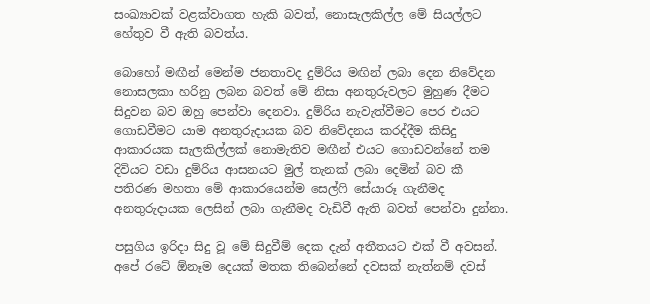සංඛ්‍යාවක් වළක්වාගත හැකි බවත්, නොසැලකිල්ල මේ සියල්ලට හේතුව වී ඇති බවත්ය.

බොහෝ මඟීන් මෙන්ම ජනතාවද දුම්රිය මඟින් ලබා දෙන නිවේදන නොසලකා හරිනු ලබන බවත් මේ නිසා අනතුරුවලට මුහුණ දීමට සිදුවන බව ඔහු පෙන්වා දෙනවා. දුම්රිය නැවැත්වීමට පෙර එයට ගොඩවීමට යාම අනතුරුදායක බව නිවේදනය කරද්දීම කිසිදු ආකාරයක සැලකිල්ලක් නොමැතිව මඟීන් එයට ගොඩවන්නේ තම දිවියට වඩා දුම්රිය ආසනයට මුල් තැනක් ලබා දෙමින් බව කී පතිරණ මහතා මේ ආකාරයෙන්ම සෙල්ෆි සේයාරූ ගැනීමද අනතුරුදායක ලෙසින් ලබා ගැනීමද වැඩිවී ඇති බවත් පෙන්වා දුන්නා.

පසුගිය ඉරිදා සිදු වූ මේ සිදුවීම් දෙක දැන් අතීතයට එක් වී අවසන්. අපේ රටේ ඕනෑම දෙයක් මතක තිබෙන්නේ දවසක් නැත්නම් දවස්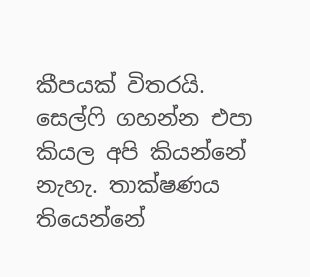කීපයක් විතරයි. සෙල්ෆි ගහන්න එපා කියල අපි කියන්නේ නැහැ. තාක්ෂණය තියෙන්නේ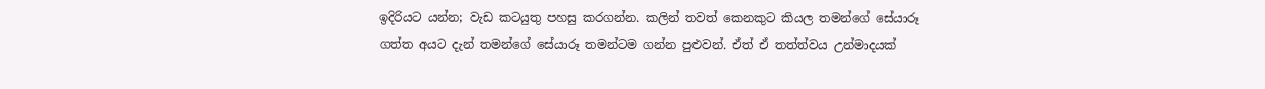ඉදිරියට යන්න; වැඩ කටයුතු පහසු කරගන්න. කලින් තවත් කෙනකුට කියල තමන්ගේ සේයාරූ ගත්ත අයට දැන් තමන්ගේ සේයාරූ තමන්ටම ගන්න පුළුවන්‍. ඒත් ඒ තත්ත්වය උන්මාදයක්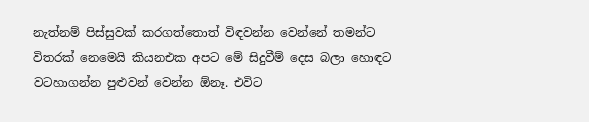නැත්නම් පිස්සුවක් කරගත්තොත් විඳවන්න වෙන්නේ තමන්ට විතරක් නෙමෙයි කියනඑක අපට මේ සිදුවීම් දෙස බලා හොඳට වටහාගන්න පුළුවන් වෙන්න ඕනෑ. එවිට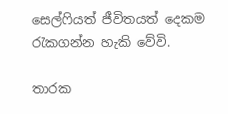සෙල්ෆියත් ජීවිතයත් දෙකම රැකගන්න හැකි වේවි.

තාරක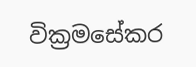වික්‍රමසේකර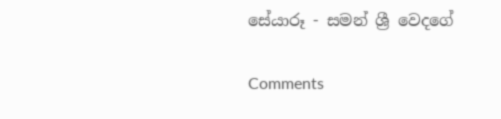සේයාරූ - සමන් ශ්‍රී වෙදගේ

Comments